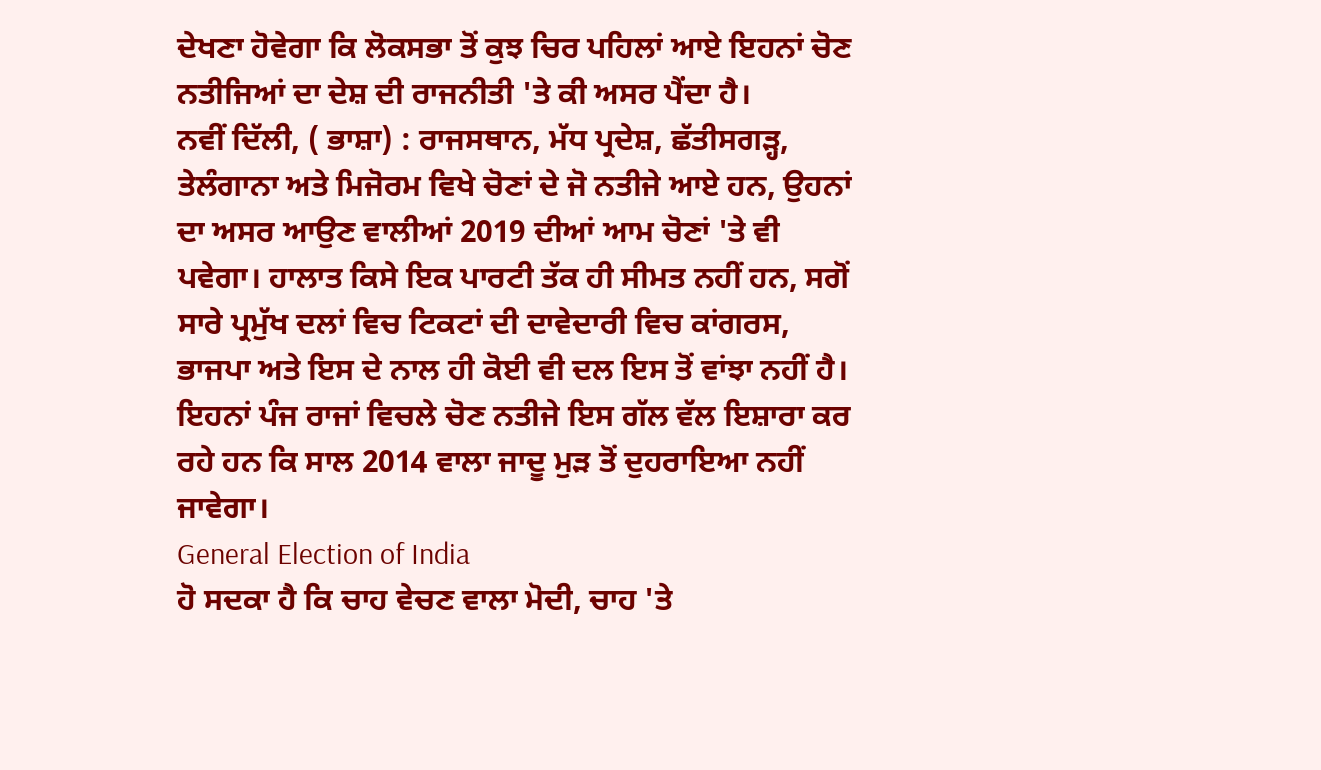ਦੇਖਣਾ ਹੋਵੇਗਾ ਕਿ ਲੋਕਸਭਾ ਤੋਂ ਕੁਝ ਚਿਰ ਪਹਿਲਾਂ ਆਏ ਇਹਨਾਂ ਚੋਣ ਨਤੀਜਿਆਂ ਦਾ ਦੇਸ਼ ਦੀ ਰਾਜਨੀਤੀ 'ਤੇ ਕੀ ਅਸਰ ਪੈਂਦਾ ਹੈ।
ਨਵੀਂ ਦਿੱਲੀ, ( ਭਾਸ਼ਾ) : ਰਾਜਸਥਾਨ, ਮੱਧ ਪ੍ਰਦੇਸ਼, ਛੱਤੀਸਗੜ੍ਹ, ਤੇਲੰਗਾਨਾ ਅਤੇ ਮਿਜੋਰਮ ਵਿਖੇ ਚੋਣਾਂ ਦੇ ਜੋ ਨਤੀਜੇ ਆਏ ਹਨ, ਉਹਨਾਂ ਦਾ ਅਸਰ ਆਉਣ ਵਾਲੀਆਂ 2019 ਦੀਆਂ ਆਮ ਚੋਣਾਂ 'ਤੇ ਵੀ ਪਵੇਗਾ। ਹਾਲਾਤ ਕਿਸੇ ਇਕ ਪਾਰਟੀ ਤੱਕ ਹੀ ਸੀਮਤ ਨਹੀਂ ਹਨ, ਸਗੋਂ ਸਾਰੇ ਪ੍ਰਮੁੱਖ ਦਲਾਂ ਵਿਚ ਟਿਕਟਾਂ ਦੀ ਦਾਵੇਦਾਰੀ ਵਿਚ ਕਾਂਗਰਸ, ਭਾਜਪਾ ਅਤੇ ਇਸ ਦੇ ਨਾਲ ਹੀ ਕੋਈ ਵੀ ਦਲ ਇਸ ਤੋਂ ਵਾਂਝਾ ਨਹੀਂ ਹੈ। ਇਹਨਾਂ ਪੰਜ ਰਾਜਾਂ ਵਿਚਲੇ ਚੋਣ ਨਤੀਜੇ ਇਸ ਗੱਲ ਵੱਲ ਇਸ਼ਾਰਾ ਕਰ ਰਹੇ ਹਨ ਕਿ ਸਾਲ 2014 ਵਾਲਾ ਜਾਦੂ ਮੁੜ ਤੋਂ ਦੁਹਰਾਇਆ ਨਹੀਂ ਜਾਵੇਗਾ।
General Election of India
ਹੋ ਸਦਕਾ ਹੈ ਕਿ ਚਾਹ ਵੇਚਣ ਵਾਲਾ ਮੋਦੀ, ਚਾਹ 'ਤੇ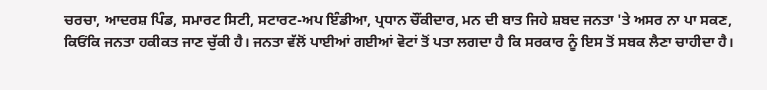ਚਰਚਾ, ਆਦਰਸ਼ ਪਿੰਡ, ਸਮਾਰਟ ਸਿਟੀ, ਸਟਾਰਟ-ਅਪ ਇੰਡੀਆ, ਪ੍ਰਧਾਨ ਚੌਂਕੀਦਾਰ, ਮਨ ਦੀ ਬਾਤ ਜਿਹੇ ਸ਼ਬਦ ਜਨਤਾ 'ਤੇ ਅਸਰ ਨਾ ਪਾ ਸਕਣ, ਕਿਓਂਕਿ ਜਨਤਾ ਹਕੀਕਤ ਜਾਣ ਚੁੱਕੀ ਹੈ। ਜਨਤਾ ਵੱਲੋਂ ਪਾਈਆਂ ਗਈਆਂ ਵੋਟਾਂ ਤੋਂ ਪਤਾ ਲਗਦਾ ਹੈ ਕਿ ਸਰਕਾਰ ਨੂੰ ਇਸ ਤੋਂ ਸਬਕ ਲੈਣਾ ਚਾਹੀਦਾ ਹੈ।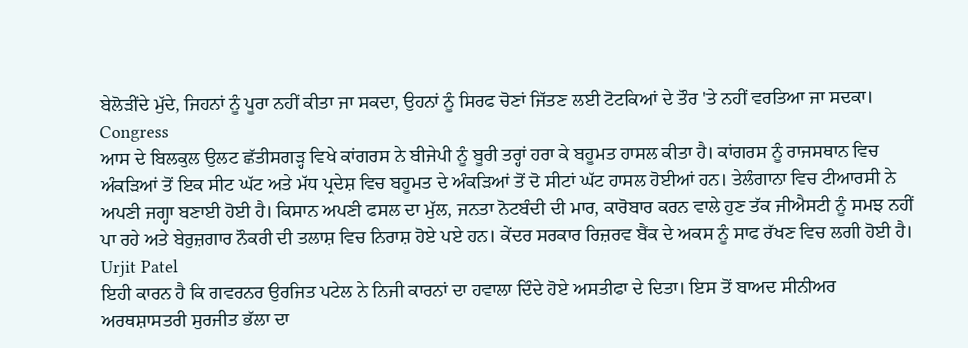ਬੇਲੋੜੀਂਦੇ ਮੁੱਦੇ, ਜਿਹਨਾਂ ਨੂੰ ਪੂਰਾ ਨਹੀਂ ਕੀਤਾ ਜਾ ਸਕਦਾ, ਉਹਨਾਂ ਨੂੰ ਸਿਰਫ ਚੋਣਾਂ ਜਿੱਤਣ ਲਈ ਟੋਟਕਿਆਂ ਦੇ ਤੌਰ 'ਤੇ ਨਹੀਂ ਵਰਤਿਆ ਜਾ ਸਦਕਾ।
Congress
ਆਸ ਦੇ ਬਿਲਕੁਲ ਉਲਟ ਛੱਤੀਸਗੜ੍ਹ ਵਿਖੇ ਕਾਂਗਰਸ ਨੇ ਬੀਜੇਪੀ ਨੂੰ ਬੂਰੀ ਤਰ੍ਹਾਂ ਹਰਾ ਕੇ ਬਹੂਮਤ ਹਾਸਲ ਕੀਤਾ ਹੈ। ਕਾਂਗਰਸ ਨੂੰ ਰਾਜਸਥਾਨ ਵਿਚ ਅੰਕੜਿਆਂ ਤੋਂ ਇਕ ਸੀਟ ਘੱਟ ਅਤੇ ਮੱਧ ਪ੍ਰਦੇਸ਼ ਵਿਚ ਬਹੂਮਤ ਦੇ ਅੰਕੜਿਆਂ ਤੋਂ ਦੋ ਸੀਟਾਂ ਘੱਟ ਹਾਸਲ ਹੋਈਆਂ ਹਨ। ਤੇਲੰਗਾਨਾ ਵਿਚ ਟੀਆਰਸੀ ਨੇ ਅਪਣੀ ਜਗ੍ਹਾ ਬਣਾਈ ਹੋਈ ਹੈ। ਕਿਸਾਨ ਅਪਣੀ ਫਸਲ ਦਾ ਮੁੱਲ, ਜਨਤਾ ਨੋਟਬੰਦੀ ਦੀ ਮਾਰ, ਕਾਰੋਬਾਰ ਕਰਨ ਵਾਲੇ ਹੁਣ ਤੱਕ ਜੀਐਸਟੀ ਨੂੰ ਸਮਝ ਨਹੀਂ ਪਾ ਰਹੇ ਅਤੇ ਬੇਰੁਜ਼ਗਾਰ ਨੌਕਰੀ ਦੀ ਤਲਾਸ਼ ਵਿਚ ਨਿਰਾਸ਼ ਹੋਏ ਪਏ ਹਨ। ਕੇਂਦਰ ਸਰਕਾਰ ਰਿਜ਼ਰਵ ਬੈਂਕ ਦੇ ਅਕਸ ਨੂੰ ਸਾਫ ਰੱਖਣ ਵਿਚ ਲਗੀ ਹੋਈ ਹੈ।
Urjit Patel
ਇਹੀ ਕਾਰਨ ਹੈ ਕਿ ਗਵਰਨਰ ਉਰਜਿਤ ਪਟੇਲ ਨੇ ਨਿਜੀ ਕਾਰਨਾਂ ਦਾ ਹਵਾਲਾ ਦਿੰਦੇ ਹੋਏ ਅਸਤੀਫਾ ਦੇ ਦਿਤਾ। ਇਸ ਤੋਂ ਬਾਅਦ ਸੀਨੀਅਰ ਅਰਥਸ਼ਾਸਤਰੀ ਸੁਰਜੀਤ ਭੱਲਾ ਦਾ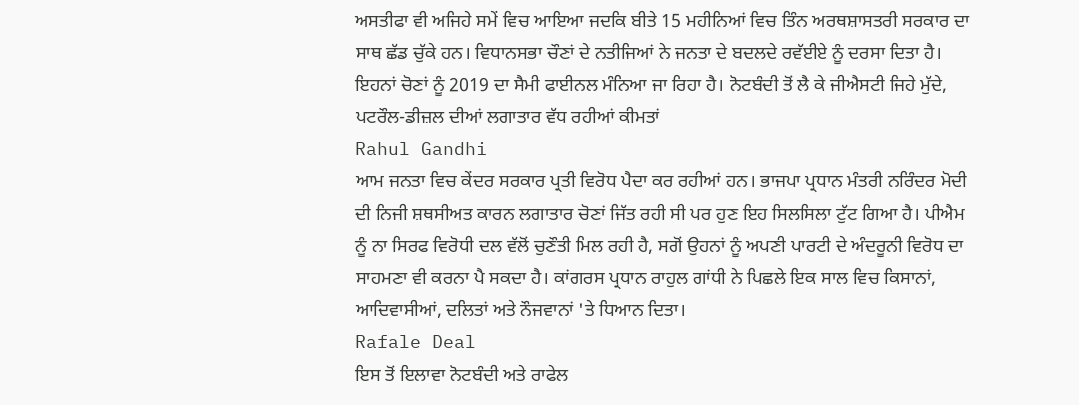ਅਸਤੀਫਾ ਵੀ ਅਜਿਹੇ ਸਮੇਂ ਵਿਚ ਆਇਆ ਜਦਕਿ ਬੀਤੇ 15 ਮਹੀਨਿਆਂ ਵਿਚ ਤਿੰਨ ਅਰਥਸ਼ਾਸਤਰੀ ਸਰਕਾਰ ਦਾ ਸਾਥ ਛੱਡ ਚੁੱਕੇ ਹਨ। ਵਿਧਾਨਸਭਾ ਚੌਣਾਂ ਦੇ ਨਤੀਜਿਆਂ ਨੇ ਜਨਤਾ ਦੇ ਬਦਲਦੇ ਰਵੱਈਏ ਨੂੰ ਦਰਸਾ ਦਿਤਾ ਹੈ। ਇਹਨਾਂ ਚੋਣਾਂ ਨੂੰ 2019 ਦਾ ਸੈਮੀ ਫਾਈਨਲ ਮੰਨਿਆ ਜਾ ਰਿਹਾ ਹੈ। ਨੋਟਬੰਦੀ ਤੋਂ ਲੈ ਕੇ ਜੀਐਸਟੀ ਜਿਹੇ ਮੁੱਦੇ, ਪਟਰੌਲ-ਡੀਜ਼ਲ ਦੀਆਂ ਲਗਾਤਾਰ ਵੱਧ ਰਹੀਆਂ ਕੀਮਤਾਂ
Rahul Gandhi
ਆਮ ਜਨਤਾ ਵਿਚ ਕੇਂਦਰ ਸਰਕਾਰ ਪ੍ਰਤੀ ਵਿਰੋਧ ਪੈਦਾ ਕਰ ਰਹੀਆਂ ਹਨ। ਭਾਜਪਾ ਪ੍ਰਧਾਨ ਮੰਤਰੀ ਨਰਿੰਦਰ ਮੋਦੀ ਦੀ ਨਿਜੀ ਸ਼ਥਸੀਅਤ ਕਾਰਨ ਲਗਾਤਾਰ ਚੋਣਾਂ ਜਿੱਤ ਰਹੀ ਸੀ ਪਰ ਹੁਣ ਇਹ ਸਿਲਸਿਲਾ ਟੁੱਟ ਗਿਆ ਹੈ। ਪੀਐਮ ਨੂੰ ਨਾ ਸਿਰਫ ਵਿਰੋਧੀ ਦਲ ਵੱਲੋਂ ਚੁਣੌਤੀ ਮਿਲ ਰਹੀ ਹੈ, ਸਗੋਂ ਉਹਨਾਂ ਨੂੰ ਅਪਣੀ ਪਾਰਟੀ ਦੇ ਅੰਦਰੂਨੀ ਵਿਰੋਧ ਦਾ ਸਾਹਮਣਾ ਵੀ ਕਰਨਾ ਪੈ ਸਕਦਾ ਹੈ। ਕਾਂਗਰਸ ਪ੍ਰਧਾਨ ਰਾਹੁਲ ਗਾਂਧੀ ਨੇ ਪਿਛਲੇ ਇਕ ਸਾਲ ਵਿਚ ਕਿਸਾਨਾਂ, ਆਦਿਵਾਸੀਆਂ, ਦਲਿਤਾਂ ਅਤੇ ਨੌਜਵਾਨਾਂ 'ਤੇ ਧਿਆਨ ਦਿਤਾ।
Rafale Deal
ਇਸ ਤੋਂ ਇਲਾਵਾ ਨੋਟਬੰਦੀ ਅਤੇ ਰਾਫੇਲ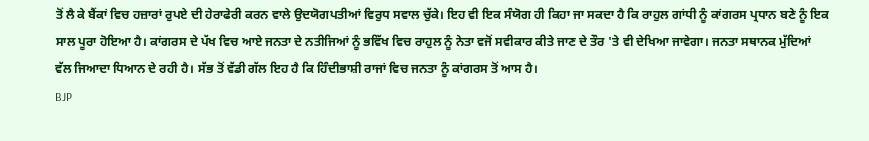ਤੋਂ ਲੈ ਕੇ ਬੈਂਕਾਂ ਵਿਚ ਹਜ਼ਾਰਾਂ ਰੁਪਏ ਦੀ ਹੇਰਾਫੇਰੀ ਕਰਨ ਵਾਲੇ ਉਦਯੋਗਪਤੀਆਂ ਵਿਰੁਧ ਸਵਾਲ ਚੁੱਕੇ। ਇਹ ਵੀ ਇਕ ਸੰਯੋਗ ਹੀ ਕਿਹਾ ਜਾ ਸਕਦਾ ਹੈ ਕਿ ਰਾਹੁਲ ਗਾਂਧੀ ਨੂੰ ਕਾਂਗਰਸ ਪ੍ਰਧਾਨ ਬਣੇ ਨੂੰ ਇਕ ਸਾਲ ਪੂਰਾ ਹੋਇਆ ਹੈ। ਕਾਂਗਰਸ ਦੇ ਪੱਖ ਵਿਚ ਆਏ ਜਨਤਾ ਦੇ ਨਤੀਜਿਆਂ ਨੂੰ ਭਵਿੱਖ ਵਿਚ ਰਾਹੁਲ ਨੂੰ ਨੇਤਾ ਵਜੋਂ ਸਵੀਕਾਰ ਕੀਤੇ ਜਾਣ ਦੇ ਤੌਰ 'ਤੇ ਵੀ ਦੇਖਿਆ ਜਾਵੇਗਾ। ਜਨਤਾ ਸਥਾਨਕ ਮੁੱਦਿਆਂ ਵੱਲ ਜਿਆਦਾ ਧਿਆਨ ਦੇ ਰਹੀ ਹੈ। ਸੱਭ ਤੋਂ ਵੱਡੀ ਗੱਲ ਇਹ ਹੈ ਕਿ ਹਿੰਦੀਭਾਸ਼ੀ ਰਾਜਾਂ ਵਿਚ ਜਨਤਾ ਨੂੰ ਕਾਂਗਰਸ ਤੋਂ ਆਸ ਹੈ।
BJP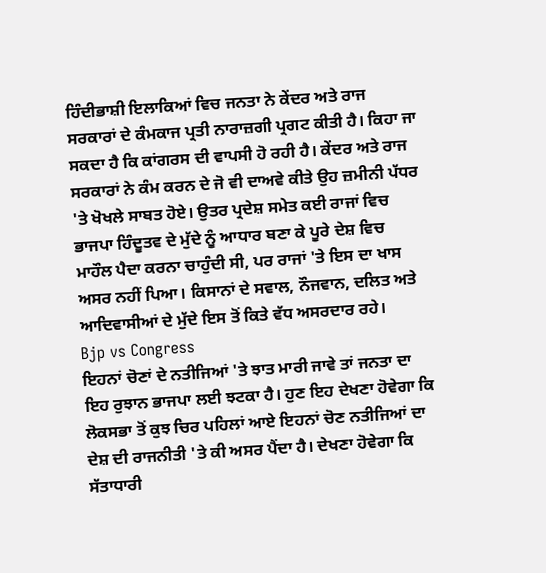ਹਿੰਦੀਭਾਸ਼ੀ ਇਲਾਕਿਆਂ ਵਿਚ ਜਨਤਾ ਨੇ ਕੇਂਦਰ ਅਤੇ ਰਾਜ ਸਰਕਾਰਾਂ ਦੇ ਕੰਮਕਾਜ ਪ੍ਰਤੀ ਨਾਰਾਜ਼ਗੀ ਪ੍ਰਗਟ ਕੀਤੀ ਹੈ। ਕਿਹਾ ਜਾ ਸਕਦਾ ਹੈ ਕਿ ਕਾਂਗਰਸ ਦੀ ਵਾਪਸੀ ਹੋ ਰਹੀ ਹੈ। ਕੇਂਦਰ ਅਤੇ ਰਾਜ ਸਰਕਾਰਾਂ ਨੇ ਕੰਮ ਕਰਨ ਦੇ ਜੋ ਵੀ ਦਾਅਵੇ ਕੀਤੇ ਉਹ ਜ਼ਮੀਨੀ ਪੱਧਰ 'ਤੇ ਖੋਖਲੇ ਸਾਬਤ ਹੋਏ। ਉਤਰ ਪ੍ਰਦੇਸ਼ ਸਮੇਤ ਕਈ ਰਾਜਾਂ ਵਿਚ ਭਾਜਪਾ ਹਿੰਦੂਤਵ ਦੇ ਮੁੱਦੇ ਨੂੰ ਆਧਾਰ ਬਣਾ ਕੇ ਪੂਰੇ ਦੇਸ਼ ਵਿਚ ਮਾਹੌਲ ਪੈਦਾ ਕਰਨਾ ਚਾਹੁੰਦੀ ਸੀ, ਪਰ ਰਾਜਾਂ 'ਤੇ ਇਸ ਦਾ ਖਾਸ ਅਸਰ ਨਹੀਂ ਪਿਆ। ਕਿਸਾਨਾਂ ਦੇ ਸਵਾਲ, ਨੌਜਵਾਨ, ਦਲਿਤ ਅਤੇ ਆਦਿਵਾਸੀਆਂ ਦੇ ਮੁੱਦੇ ਇਸ ਤੋਂ ਕਿਤੇ ਵੱਧ ਅਸਰਦਾਰ ਰਹੇ।
Bjp vs Congress
ਇਹਨਾਂ ਚੋਣਾਂ ਦੇ ਨਤੀਜਿਆਂ 'ਤੇ ਝਾਤ ਮਾਰੀ ਜਾਵੇ ਤਾਂ ਜਨਤਾ ਦਾ ਇਹ ਰੁਝਾਨ ਭਾਜਪਾ ਲਈ ਝਟਕਾ ਹੈ। ਹੁਣ ਇਹ ਦੇਖਣਾ ਹੋਵੇਗਾ ਕਿ ਲੋਕਸਭਾ ਤੋਂ ਕੁਝ ਚਿਰ ਪਹਿਲਾਂ ਆਏ ਇਹਨਾਂ ਚੋਣ ਨਤੀਜਿਆਂ ਦਾ ਦੇਸ਼ ਦੀ ਰਾਜਨੀਤੀ 'ਤੇ ਕੀ ਅਸਰ ਪੈਂਦਾ ਹੈ। ਦੇਖਣਾ ਹੋਵੇਗਾ ਕਿ ਸੱਤਾਧਾਰੀ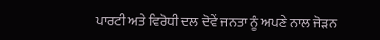ਪਾਰਟੀ ਅਤੇ ਵਿਰੋਧੀ ਦਲ ਦੋਵੇਂ ਜਨਤਾ ਨੂੰ ਅਪਣੇ ਨਾਲ ਜੋੜਨ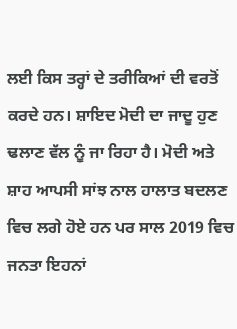ਲਈ ਕਿਸ ਤਰ੍ਹਾਂ ਦੇ ਤਰੀਕਿਆਂ ਦੀ ਵਰਤੋਂ ਕਰਦੇ ਹਨ। ਸ਼ਾਇਦ ਮੋਦੀ ਦਾ ਜਾਦੂ ਹੁਣ ਢਲਾਣ ਵੱਲ ਨੂੰ ਜਾ ਰਿਹਾ ਹੈ। ਮੋਦੀ ਅਤੇ ਸ਼ਾਹ ਆਪਸੀ ਸਾਂਝ ਨਾਲ ਹਾਲਾਤ ਬਦਲਣ ਵਿਚ ਲਗੇ ਹੋਏ ਹਨ ਪਰ ਸਾਲ 2019 ਵਿਚ ਜਨਤਾ ਇਹਨਾਂ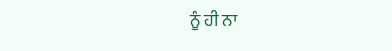ਨੂੰ ਹੀ ਨਾ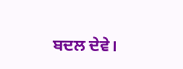ਬਦਲ ਦੇਵੇ।